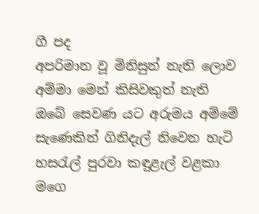ගී පද
අපරිමාන වූ මිනිසුන් නැති ලොව
අම්මා මෙන් කිසිවකුත් නැති
ඔබේ සෙවණ යට අරුමය අම්මේ
සැණෙකින් ගිනිදැල් නිවෙන හැටි
හසරැල් පුරවා කඳුළැල් වළකා
මගෙ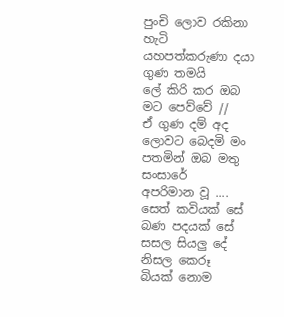පුංචි ලොව රකිනා හැටි
යහපත්කරුණා දයා ගුණ තමයි
ලේ කිරි කර ඔබ මට පෙව්වේ //
ඒ ගුණ දම් අද ලොවට බෙදමි මං
පතමින් ඔබ මතු සංසාරේ
අපරිමාන වූ ....
සෙත් කවියක් සේ බණ පදයක් සේ
සසල සියලු දේ නිසල කෙරූ
බියක් නොම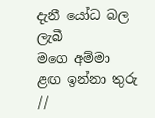දැනී යෝධ බල ලැබී
මගෙ අම්මා ළඟ ඉන්නා තුරු //